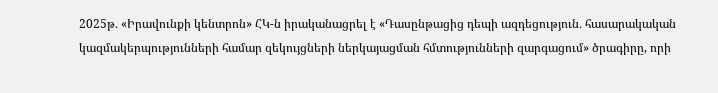2025թ․ «Իրավունքի կենտրոն» ՀԿ-ն իրականացրել է «Դասընթացից դեպի ազդեցություն․ հասարակական կազմակերպությունների համար զեկույցների ներկայացման հմտությունների զարգացում» ծրագիրը, որի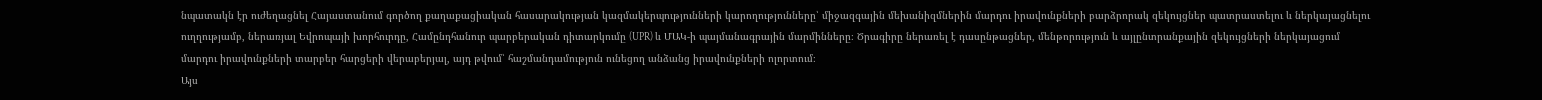նպատակն էր ուժեղացնել Հայաստանում գործող քաղաքացիական հասարակության կազմակերպությունների կարողությունները՝ միջազգային մեխանիզմներին մարդու իրավունքների բարձրորակ զեկույցներ պատրաստելու և ներկայացնելու ուղղությամբ, ներառյալ Եվրոպայի խորհուրդը, Համընդհանուր պարբերական դիտարկումը (UPR) և ՄԱԿ-ի պայմանագրային մարմինները։ Ծրագիրը ներառել է դասընթացներ, մենթորություն և այլընտրանքային զեկույցների ներկայացում մարդու իրավունքների տարբեր հարցերի վերաբերյալ, այդ թվում՝ հաշմանդամություն ունեցող անձանց իրավունքների ոլորտում։
Այս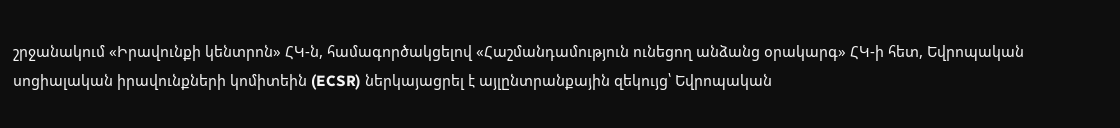շրջանակում «Իրավունքի կենտրոն» ՀԿ-ն, համագործակցելով «Հաշմանդամություն ունեցող անձանց օրակարգ» ՀԿ-ի հետ, Եվրոպական սոցիալական իրավունքների կոմիտեին (ECSR) ներկայացրել է այլընտրանքային զեկույց՝ Եվրոպական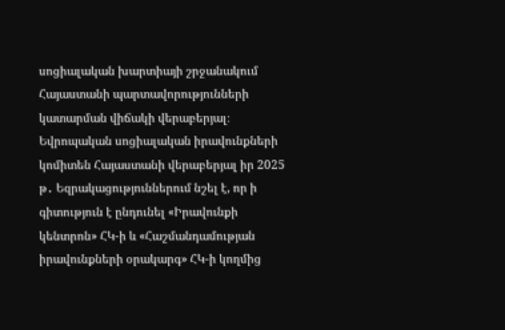սոցիալական խարտիայի շրջանակում Հայաստանի պարտավորությունների կատարման վիճակի վերաբերյալ։
Եվրոպական սոցիալական իրավունքների կոմիտեն Հայաստանի վերաբերյալ իր 2025 թ․ Եզրակացություններում նշել է, որ ի գիտություն է ընդունել «Իրավունքի կենտրոն» ՀԿ-ի և «Հաշմանդամության իրավունքների օրակարգ» ՀԿ-ի կողմից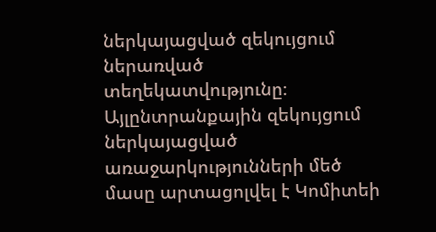ներկայացված զեկույցում ներառված տեղեկատվությունը։ Այլընտրանքային զեկույցում ներկայացված առաջարկությունների մեծ մասը արտացոլվել է Կոմիտեի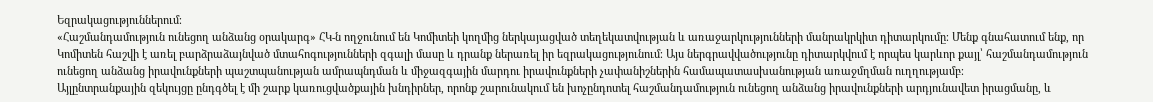Եզրակացություններում։
«Հաշմանդամություն ունեցող անձանց օրակարգ» ՀԿ-ն ողջունում են Կոմիտեի կողմից ներկայացված տեղեկատվության և առաջարկությունների մանրակրկիտ դիտարկումը։ Մենք գնահատում ենք, որ Կոմիտեն հաշվի է առել բարձրաձայնված մտահոգությունների զգալի մասը և դրանք ներառել իր եզրակացությունում։ Այս ներգրավվածությունը դիտարկվում է որպես կարևոր քայլ՝ հաշմանդամություն ունեցող անձանց իրավունքների պաշտպանության ամրապնդման և միջազգային մարդու իրավունքների չափանիշներին համապատասխանության առաջմղման ուղղությամբ։
Այլընտրանքային զեկույցը ընդգծել է մի շարք կառուցվածքային խնդիրներ, որոնք շարունակում են խոչընդոտել հաշմանդամություն ունեցող անձանց իրավունքների արդյունավետ իրացմանը, և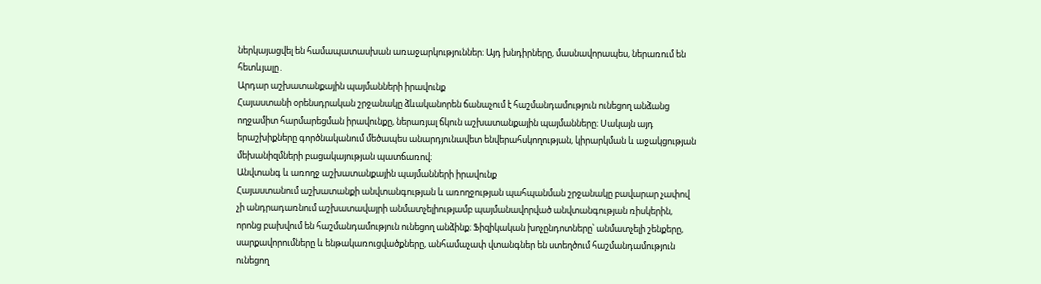ներկայացվել են համապատասխան առաջարկություններ։ Այդ խնդիրները, մասնավորապես, ներառում են հետևյալը․
Արդար աշխատանքային պայմանների իրավունք
Հայաստանի օրենսդրական շրջանակը ձևականորեն ճանաչում է հաշմանդամություն ունեցող անձանց ողջամիտ հարմարեցման իրավունքը, ներառյալ ճկուն աշխատանքային պայմանները։ Սակայն այդ երաշխիքները գործնականում մեծապես անարդյունավետ ենվերահսկողության, կիրարկման և աջակցության մեխանիզմների բացակայության պատճառով։
Անվտանգ և առողջ աշխատանքային պայմանների իրավունք
Հայաստանում աշխատանքի անվտանգության և առողջության պահպանման շրջանակը բավարար չափով չի անդրադառնում աշխատավայրի անմատչելիությամբ պայմանավորված անվտանգության ռիսկերին, որոնց բախվում են հաշմանդամություն ունեցող անձինք։ Ֆիզիկական խոչընդոտները՝ անմատչելի շենքերը, սարքավորումները և ենթակառուցվածքները, անհամաչափ վտանգներ են ստեղծում հաշմանդամություն ունեցող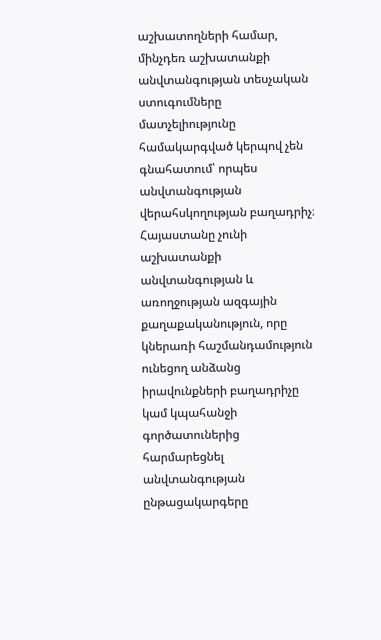աշխատողների համար, մինչդեռ աշխատանքի անվտանգության տեսչական ստուգումները մատչելիությունը համակարգված կերպով չեն գնահատում՝ որպես անվտանգության վերահսկողության բաղադրիչ։ Հայաստանը չունի աշխատանքի անվտանգության և առողջության ազգային քաղաքականություն, որը կներառի հաշմանդամություն ունեցող անձանց իրավունքների բաղադրիչը կամ կպահանջի գործատուներից հարմարեցնել անվտանգության ընթացակարգերը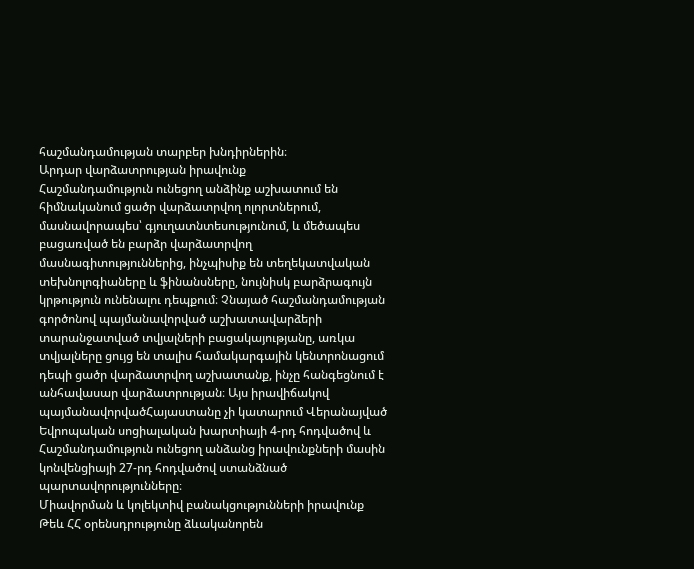հաշմանդամության տարբեր խնդիրներին։
Արդար վարձատրության իրավունք
Հաշմանդամություն ունեցող անձինք աշխատում են հիմնականում ցածր վարձատրվող ոլորտներում, մասնավորապես՝ գյուղատնտեսությունում, և մեծապես բացառված են բարձր վարձատրվող մասնագիտություններից, ինչպիսիք են տեղեկատվական տեխնոլոգիաները և ֆինանսները, նույնիսկ բարձրագույն կրթություն ունենալու դեպքում։ Չնայած հաշմանդամության գործոնով պայմանավորված աշխատավարձերի տարանջատված տվյալների բացակայությանը, առկա տվյալները ցույց են տալիս համակարգային կենտրոնացում դեպի ցածր վարձատրվող աշխատանք, ինչը հանգեցնում է անհավասար վարձատրության։ Այս իրավիճակով պայմանավորվածՀայաստանը չի կատարում Վերանայված Եվրոպական սոցիալական խարտիայի 4-րդ հոդվածով և Հաշմանդամություն ունեցող անձանց իրավունքների մասին կոնվենցիայի 27-րդ հոդվածով ստանձնած պարտավորությունները։
Միավորման և կոլեկտիվ բանակցությունների իրավունք
Թեև ՀՀ օրենսդրությունը ձևականորեն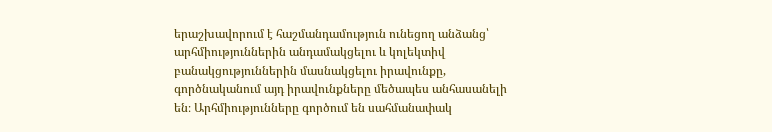երաշխավորում է հաշմանդամություն ունեցող անձանց՝ արհմիություններին անդամակցելու և կոլեկտիվ բանակցություններին մասնակցելու իրավունքը, գործնականում այդ իրավունքները մեծապես անհասանելի են։ Արհմիությունները գործում են սահմանափակ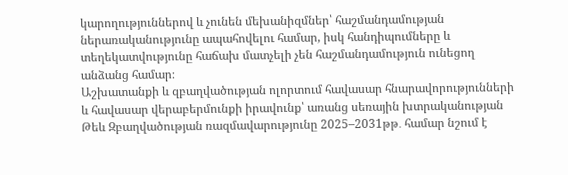կարողություններով և չունեն մեխանիզմներ՝ հաշմանդամության ներառականությունը ապահովելու համար, իսկ հանդիպումները և տեղեկատվությունը հաճախ մատչելի չեն հաշմանդամություն ունեցող անձանց համար։
Աշխատանքի և զբաղվածության ոլորտում հավասար հնարավորությունների և հավասար վերաբերմունքի իրավունք՝ առանց սեռային խտրականության
Թեև Զբաղվածության ռազմավարությունը 2025–2031թթ․ համար նշում է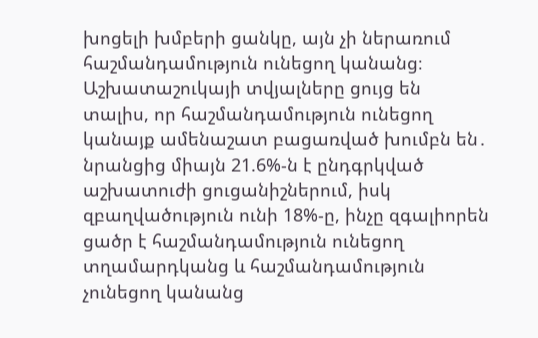խոցելի խմբերի ցանկը, այն չի ներառում հաշմանդամություն ունեցող կանանց։ Աշխատաշուկայի տվյալները ցույց են տալիս, որ հաշմանդամություն ունեցող կանայք ամենաշատ բացառված խումբն են․ նրանցից միայն 21.6%-ն է ընդգրկված աշխատուժի ցուցանիշներում, իսկ զբաղվածություն ունի 18%-ը, ինչը զգալիորեն ցածր է հաշմանդամություն ունեցող տղամարդկանց և հաշմանդամություն չունեցող կանանց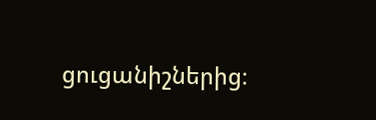ցուցանիշներից։